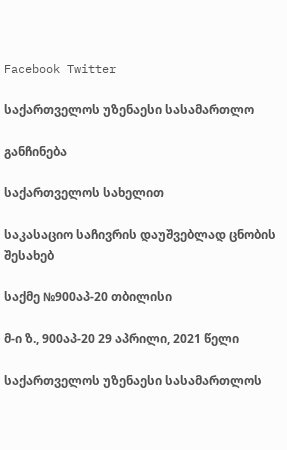Facebook Twitter

საქართველოს უზენაესი სასამართლო

განჩინება

საქართველოს სახელით

საკასაციო საჩივრის დაუშვებლად ცნობის შესახებ

საქმე №900აპ-20 თბილისი

მ-ი ზ., 900აპ-20 29 აპრილი, 2021 წელი

საქართველოს უზენაესი სასამართლოს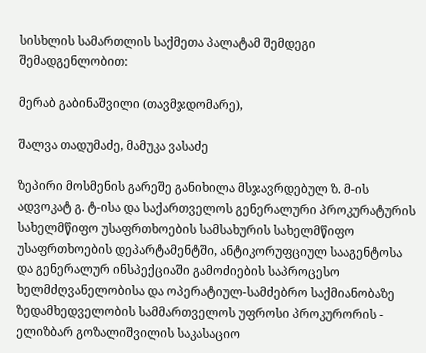სისხლის სამართლის საქმეთა პალატამ შემდეგი შემადგენლობით:

მერაბ გაბინაშვილი (თავმჯდომარე),

შალვა თადუმაძე, მამუკა ვასაძე

ზეპირი მოსმენის გარეშე განიხილა მსჯავრდებულ ზ. მ-ის ადვოკატ გ. ტ-ისა და საქართველოს გენერალური პროკურატურის სახელმწიფო უსაფრთხოების სამსახურის სახელმწიფო უსაფრთხოების დეპარტამენტში, ანტიკორუფციულ სააგენტოსა და გენერალურ ინსპექციაში გამოძიების საპროცესო ხელმძღვანელობისა და ოპერატიულ-სამძებრო საქმიანობაზე ზედამხედველობის სამმართველოს უფროსი პროკურორის - ელიზბარ გოზალიშვილის საკასაციო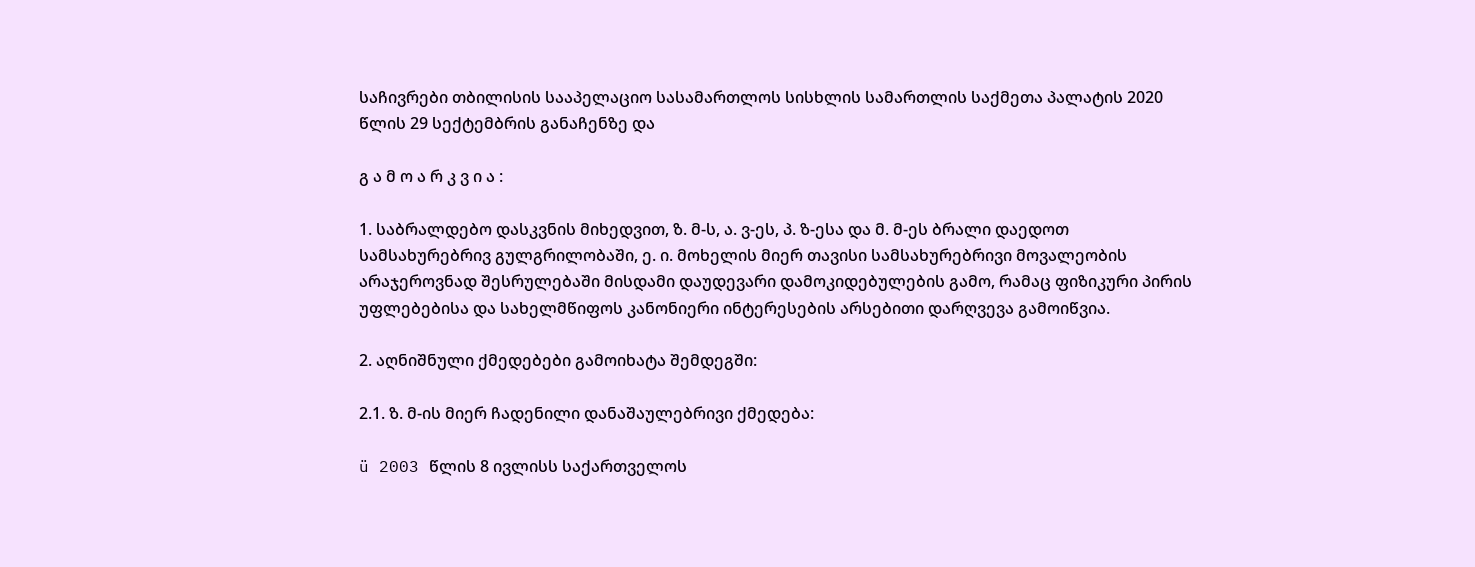საჩივრები თბილისის სააპელაციო სასამართლოს სისხლის სამართლის საქმეთა პალატის 2020 წლის 29 სექტემბრის განაჩენზე და

გ ა მ ო ა რ კ ვ ი ა :

1. საბრალდებო დასკვნის მიხედვით, ზ. მ-ს, ა. ვ-ეს, პ. ზ-ესა და მ. მ-ეს ბრალი დაედოთ სამსახურებრივ გულგრილობაში, ე. ი. მოხელის მიერ თავისი სამსახურებრივი მოვალეობის არაჯეროვნად შესრულებაში მისდამი დაუდევარი დამოკიდებულების გამო, რამაც ფიზიკური პირის უფლებებისა და სახელმწიფოს კანონიერი ინტერესების არსებითი დარღვევა გამოიწვია.

2. აღნიშნული ქმედებები გამოიხატა შემდეგში:

2.1. ზ. მ-ის მიერ ჩადენილი დანაშაულებრივი ქმედება:

ü 2003 წლის 8 ივლისს საქართველოს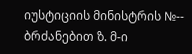იუსტიციის მინისტრის №-- ბრძანებით ზ. მ-ი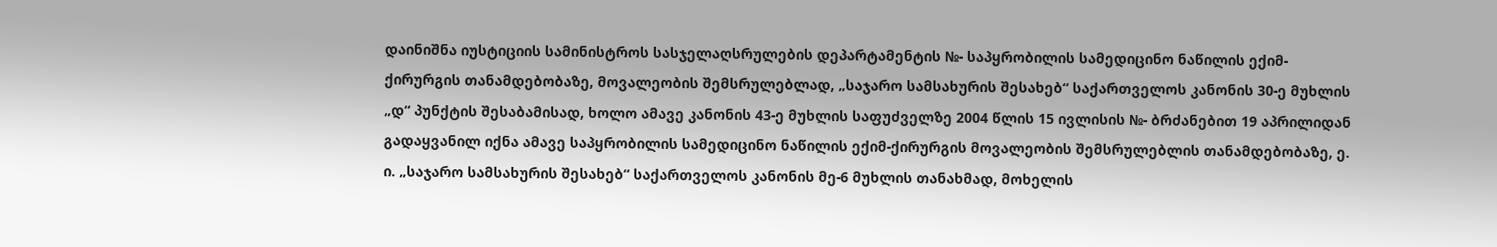დაინიშნა იუსტიციის სამინისტროს სასჯელაღსრულების დეპარტამენტის №- საპყრობილის სამედიცინო ნაწილის ექიმ-ქირურგის თანამდებობაზე, მოვალეობის შემსრულებლად, „საჯარო სამსახურის შესახებ“ საქართველოს კანონის 30-ე მუხლის „დ“ პუნქტის შესაბამისად, ხოლო ამავე კანონის 43-ე მუხლის საფუძველზე 2004 წლის 15 ივლისის №- ბრძანებით 19 აპრილიდან გადაყვანილ იქნა ამავე საპყრობილის სამედიცინო ნაწილის ექიმ-ქირურგის მოვალეობის შემსრულებლის თანამდებობაზე, ე. ი. „საჯარო სამსახურის შესახებ“ საქართველოს კანონის მე-6 მუხლის თანახმად, მოხელის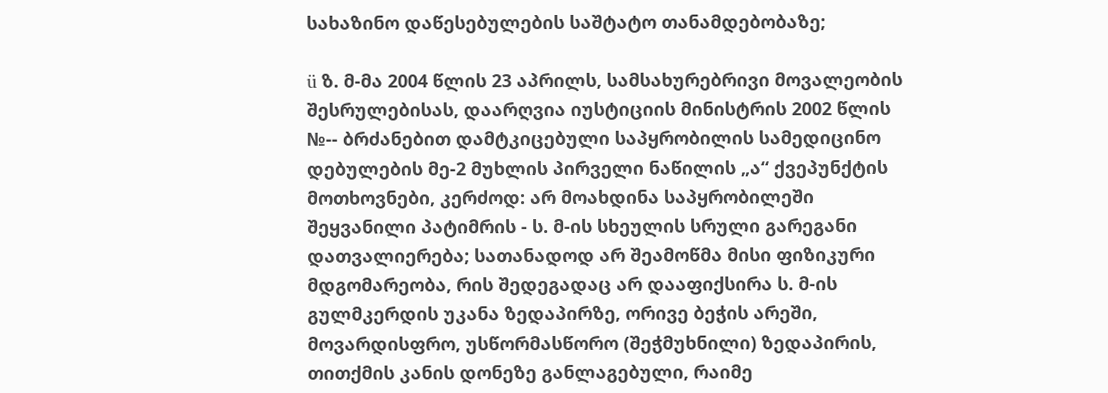სახაზინო დაწესებულების საშტატო თანამდებობაზე;

ü ზ. მ-მა 2004 წლის 23 აპრილს, სამსახურებრივი მოვალეობის შესრულებისას, დაარღვია იუსტიციის მინისტრის 2002 წლის №-- ბრძანებით დამტკიცებული საპყრობილის სამედიცინო დებულების მე-2 მუხლის პირველი ნაწილის „ა“ ქვეპუნქტის მოთხოვნები, კერძოდ: არ მოახდინა საპყრობილეში შეყვანილი პატიმრის - ს. მ-ის სხეულის სრული გარეგანი დათვალიერება; სათანადოდ არ შეამოწმა მისი ფიზიკური მდგომარეობა, რის შედეგადაც არ დააფიქსირა ს. მ-ის გულმკერდის უკანა ზედაპირზე, ორივე ბეჭის არეში, მოვარდისფრო, უსწორმასწორო (შეჭმუხნილი) ზედაპირის, თითქმის კანის დონეზე განლაგებული, რაიმე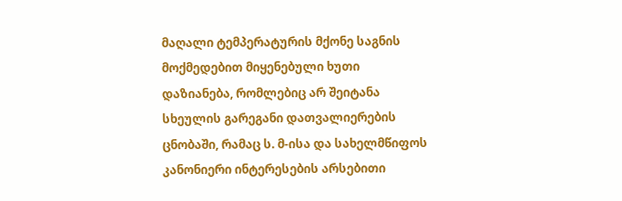მაღალი ტემპერატურის მქონე საგნის მოქმედებით მიყენებული ხუთი დაზიანება, რომლებიც არ შეიტანა სხეულის გარეგანი დათვალიერების ცნობაში, რამაც ს. მ-ისა და სახელმწიფოს კანონიერი ინტერესების არსებითი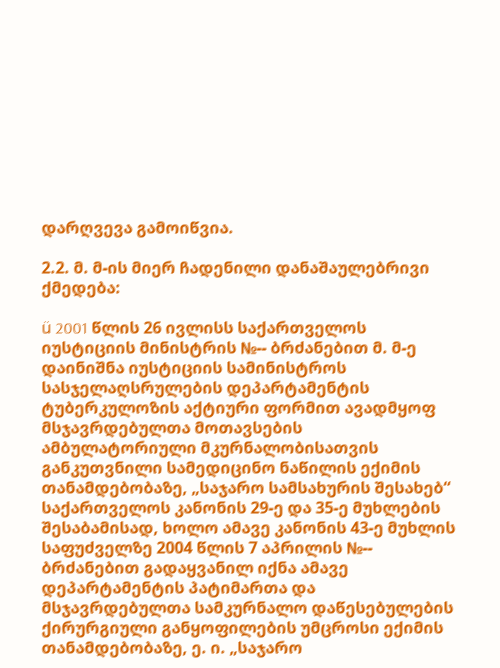დარღვევა გამოიწვია.

2.2. მ. მ-ის მიერ ჩადენილი დანაშაულებრივი ქმედება:

ü 2001 წლის 26 ივლისს საქართველოს იუსტიციის მინისტრის №-- ბრძანებით მ. მ-ე დაინიშნა იუსტიციის სამინისტროს სასჯელაღსრულების დეპარტამენტის ტუბერკულოზის აქტიური ფორმით ავადმყოფ მსჯავრდებულთა მოთავსების ამბულატორიული მკურნალობისათვის განკუთვნილი სამედიცინო ნაწილის ექიმის თანამდებობაზე, „საჯარო სამსახურის შესახებ“ საქართველოს კანონის 29-ე და 35-ე მუხლების შესაბამისად, ხოლო ამავე კანონის 43-ე მუხლის საფუძველზე 2004 წლის 7 აპრილის №-- ბრძანებით გადაყვანილ იქნა ამავე დეპარტამენტის პატიმართა და მსჯავრდებულთა სამკურნალო დაწესებულების ქირურგიული განყოფილების უმცროსი ექიმის თანამდებობაზე, ე. ი. „საჯარო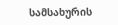სამსახურის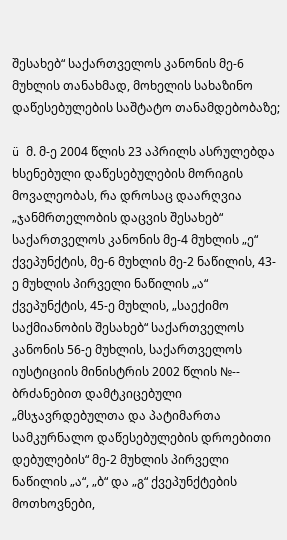შესახებ“ საქართველოს კანონის მე-6 მუხლის თანახმად, მოხელის სახაზინო დაწესებულების საშტატო თანამდებობაზე;

ü მ. მ-ე 2004 წლის 23 აპრილს ასრულებდა ხსენებული დაწესებულების მორიგის მოვალეობას, რა დროსაც დაარღვია „ჯანმრთელობის დაცვის შესახებ“ საქართველოს კანონის მე-4 მუხლის „ე“ ქვეპუნქტის, მე-6 მუხლის მე-2 ნაწილის, 43-ე მუხლის პირველი ნაწილის „ა“ ქვეპუნქტის, 45-ე მუხლის, „საექიმო საქმიანობის შესახებ“ საქართველოს კანონის 56-ე მუხლის, საქართველოს იუსტიციის მინისტრის 2002 წლის №-- ბრძანებით დამტკიცებული „მსჯავრდებულთა და პატიმართა სამკურნალო დაწესებულების დროებითი დებულების“ მე-2 მუხლის პირველი ნაწილის „ა“, „ბ“ და „გ“ ქვეპუნქტების მოთხოვნები,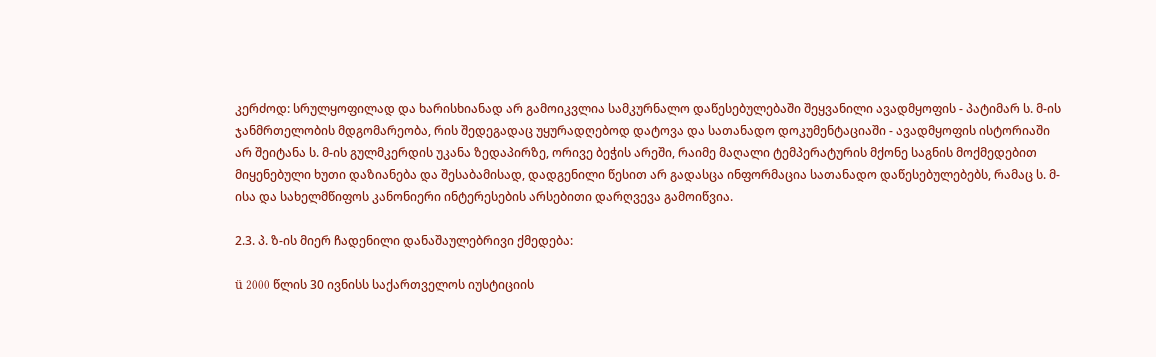კერძოდ: სრულყოფილად და ხარისხიანად არ გამოიკვლია სამკურნალო დაწესებულებაში შეყვანილი ავადმყოფის - პატიმარ ს. მ-ის ჯანმრთელობის მდგომარეობა, რის შედეგადაც უყურადღებოდ დატოვა და სათანადო დოკუმენტაციაში - ავადმყოფის ისტორიაში არ შეიტანა ს. მ-ის გულმკერდის უკანა ზედაპირზე, ორივე ბეჭის არეში, რაიმე მაღალი ტემპერატურის მქონე საგნის მოქმედებით მიყენებული ხუთი დაზიანება და შესაბამისად, დადგენილი წესით არ გადასცა ინფორმაცია სათანადო დაწესებულებებს, რამაც ს. მ-ისა და სახელმწიფოს კანონიერი ინტერესების არსებითი დარღვევა გამოიწვია.

2.3. პ. ზ-ის მიერ ჩადენილი დანაშაულებრივი ქმედება:

ü 2000 წლის 30 ივნისს საქართველოს იუსტიციის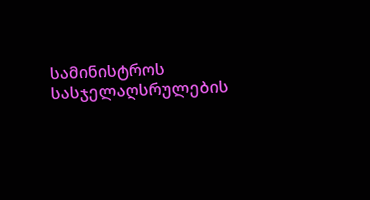სამინისტროს სასჯელაღსრულების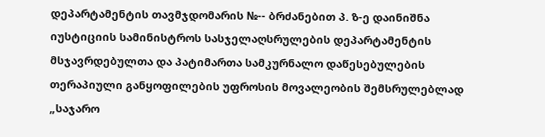დეპარტამენტის თავმჯდომარის №-- ბრძანებით პ. ზ-ე დაინიშნა იუსტიციის სამინისტროს სასჯელაღსრულების დეპარტამენტის მსჯავრდებულთა და პატიმართა სამკურნალო დაწესებულების თერაპიული განყოფილების უფროსის მოვალეობის შემსრულებლად „საჯარო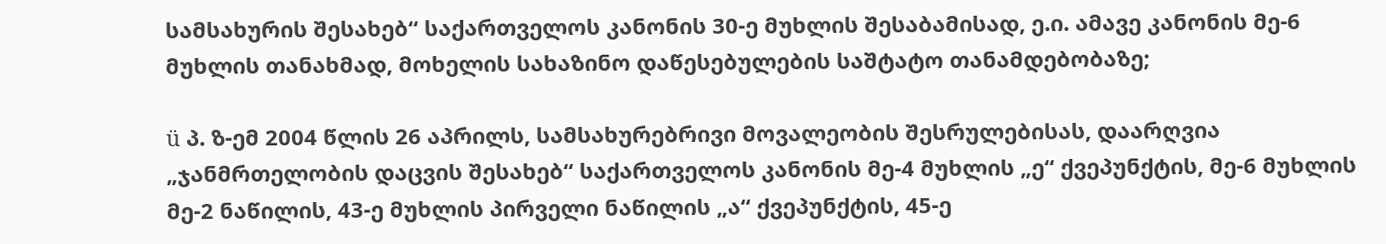სამსახურის შესახებ“ საქართველოს კანონის 30-ე მუხლის შესაბამისად, ე.ი. ამავე კანონის მე-6 მუხლის თანახმად, მოხელის სახაზინო დაწესებულების საშტატო თანამდებობაზე;

ü პ. ზ-ემ 2004 წლის 26 აპრილს, სამსახურებრივი მოვალეობის შესრულებისას, დაარღვია „ჯანმრთელობის დაცვის შესახებ“ საქართველოს კანონის მე-4 მუხლის „ე“ ქვეპუნქტის, მე-6 მუხლის მე-2 ნაწილის, 43-ე მუხლის პირველი ნაწილის „ა“ ქვეპუნქტის, 45-ე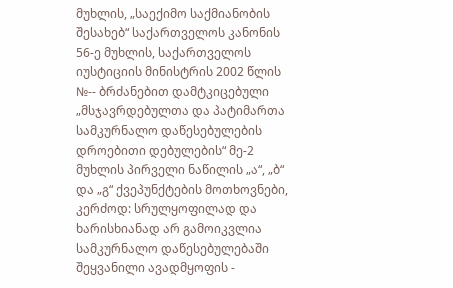მუხლის, „საექიმო საქმიანობის შესახებ“ საქართველოს კანონის 56-ე მუხლის, საქართველოს იუსტიციის მინისტრის 2002 წლის №-- ბრძანებით დამტკიცებული „მსჯავრდებულთა და პატიმართა სამკურნალო დაწესებულების დროებითი დებულების“ მე-2 მუხლის პირველი ნაწილის „ა“, „ბ“ და „გ“ ქვეპუნქტების მოთხოვნები, კერძოდ: სრულყოფილად და ხარისხიანად არ გამოიკვლია სამკურნალო დაწესებულებაში შეყვანილი ავადმყოფის -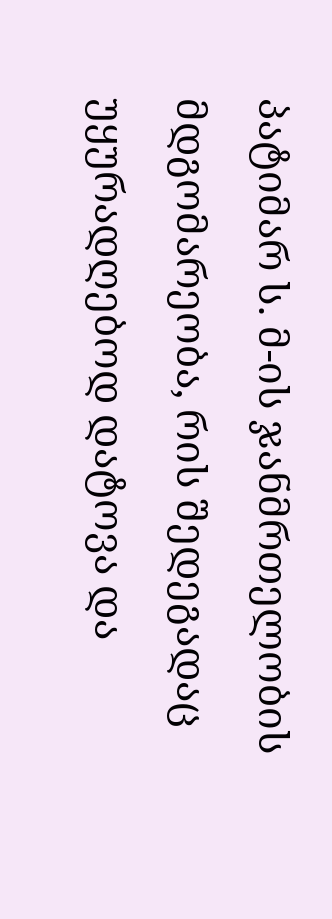პატიმარ ს. მ-ის ჯანმრთელობის მდგომარეობა, რის შედეგადაც უყურადღებოდ დატოვა და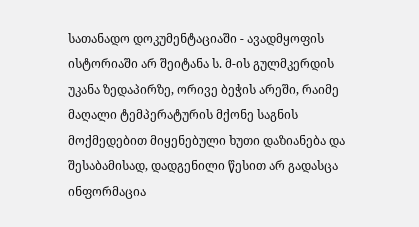სათანადო დოკუმენტაციაში - ავადმყოფის ისტორიაში არ შეიტანა ს. მ-ის გულმკერდის უკანა ზედაპირზე, ორივე ბეჭის არეში, რაიმე მაღალი ტემპერატურის მქონე საგნის მოქმედებით მიყენებული ხუთი დაზიანება და შესაბამისად, დადგენილი წესით არ გადასცა ინფორმაცია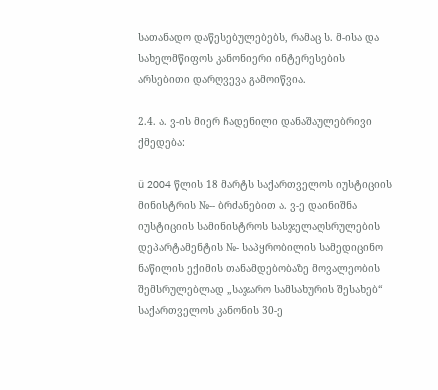სათანადო დაწესებულებებს, რამაც ს. მ-ისა და სახელმწიფოს კანონიერი ინტერესების არსებითი დარღვევა გამოიწვია.

2.4. ა. ვ-ის მიერ ჩადენილი დანაშაულებრივი ქმედება:

ü 2004 წლის 18 მარტს საქართველოს იუსტიციის მინისტრის №-- ბრძანებით ა. ვ-ე დაინიშნა იუსტიციის სამინისტროს სასჯელაღსრულების დეპარტამენტის №- საპყრობილის სამედიცინო ნაწილის ექიმის თანამდებობაზე მოვალეობის შემსრულებლად „საჯარო სამსახურის შესახებ“ საქართველოს კანონის 30-ე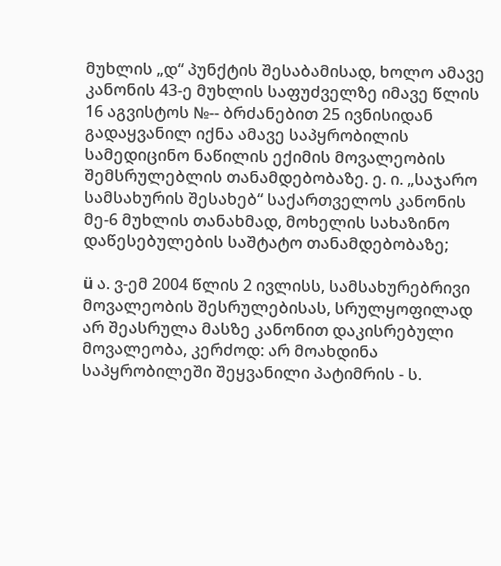მუხლის „დ“ პუნქტის შესაბამისად, ხოლო ამავე კანონის 43-ე მუხლის საფუძველზე იმავე წლის 16 აგვისტოს №-- ბრძანებით 25 ივნისიდან გადაყვანილ იქნა ამავე საპყრობილის სამედიცინო ნაწილის ექიმის მოვალეობის შემსრულებლის თანამდებობაზე. ე. ი. „საჯარო სამსახურის შესახებ“ საქართველოს კანონის მე-6 მუხლის თანახმად, მოხელის სახაზინო დაწესებულების საშტატო თანამდებობაზე;

ü ა. ვ-ემ 2004 წლის 2 ივლისს, სამსახურებრივი მოვალეობის შესრულებისას, სრულყოფილად არ შეასრულა მასზე კანონით დაკისრებული მოვალეობა, კერძოდ: არ მოახდინა საპყრობილეში შეყვანილი პატიმრის - ს.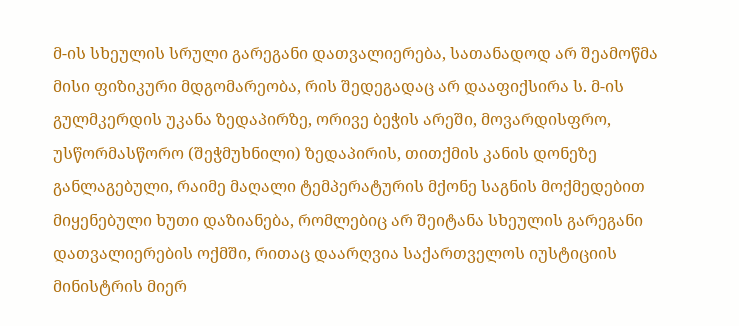მ-ის სხეულის სრული გარეგანი დათვალიერება, სათანადოდ არ შეამოწმა მისი ფიზიკური მდგომარეობა, რის შედეგადაც არ დააფიქსირა ს. მ-ის გულმკერდის უკანა ზედაპირზე, ორივე ბეჭის არეში, მოვარდისფრო, უსწორმასწორო (შეჭმუხნილი) ზედაპირის, თითქმის კანის დონეზე განლაგებული, რაიმე მაღალი ტემპერატურის მქონე საგნის მოქმედებით მიყენებული ხუთი დაზიანება, რომლებიც არ შეიტანა სხეულის გარეგანი დათვალიერების ოქმში, რითაც დაარღვია საქართველოს იუსტიციის მინისტრის მიერ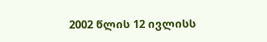2002 წლის 12 ივლისს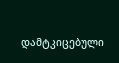დამტკიცებული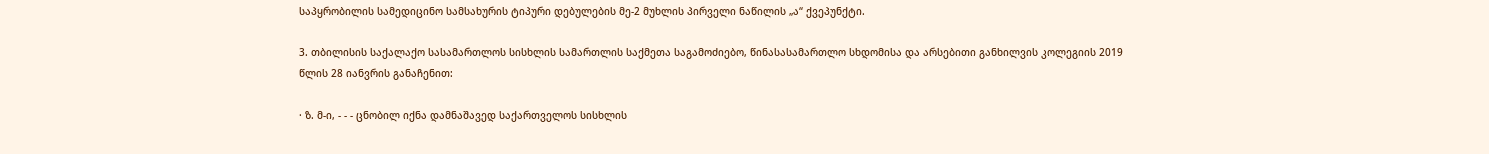საპყრობილის სამედიცინო სამსახურის ტიპური დებულების მე-2 მუხლის პირველი ნაწილის „ა“ ქვეპუნქტი.

3. თბილისის საქალაქო სასამართლოს სისხლის სამართლის საქმეთა საგამოძიებო, წინასასამართლო სხდომისა და არსებითი განხილვის კოლეგიის 2019 წლის 28 იანვრის განაჩენით:

· ზ. მ-ი, - - - ცნობილ იქნა დამნაშავედ საქართველოს სისხლის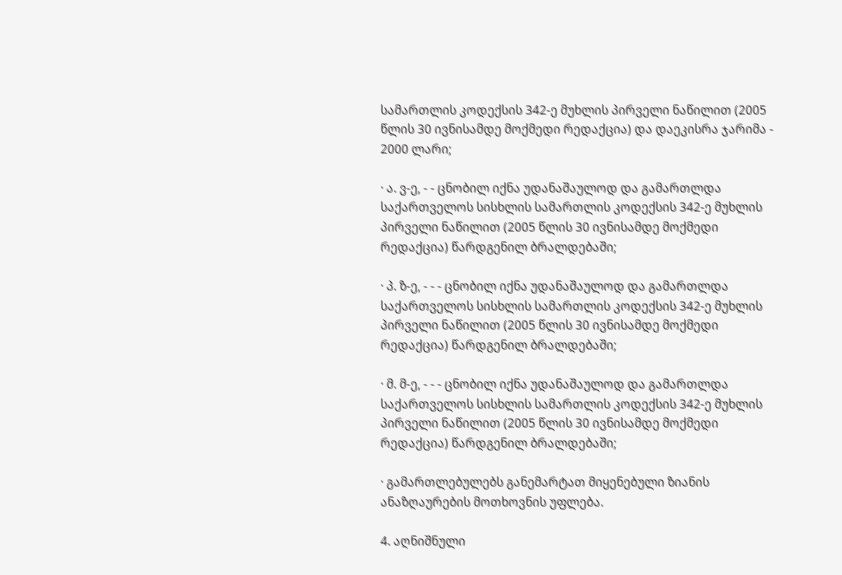სამართლის კოდექსის 342-ე მუხლის პირველი ნაწილით (2005 წლის 30 ივნისამდე მოქმედი რედაქცია) და დაეკისრა ჯარიმა - 2000 ლარი;

· ა. ვ-ე, - - ცნობილ იქნა უდანაშაულოდ და გამართლდა საქართველოს სისხლის სამართლის კოდექსის 342-ე მუხლის პირველი ნაწილით (2005 წლის 30 ივნისამდე მოქმედი რედაქცია) წარდგენილ ბრალდებაში;

· პ. ზ-ე, - - - ცნობილ იქნა უდანაშაულოდ და გამართლდა საქართველოს სისხლის სამართლის კოდექსის 342-ე მუხლის პირველი ნაწილით (2005 წლის 30 ივნისამდე მოქმედი რედაქცია) წარდგენილ ბრალდებაში;

· მ. მ-ე, - - - ცნობილ იქნა უდანაშაულოდ და გამართლდა საქართველოს სისხლის სამართლის კოდექსის 342-ე მუხლის პირველი ნაწილით (2005 წლის 30 ივნისამდე მოქმედი რედაქცია) წარდგენილ ბრალდებაში;

· გამართლებულებს განემარტათ მიყენებული ზიანის ანაზღაურების მოთხოვნის უფლება.

4. აღნიშნული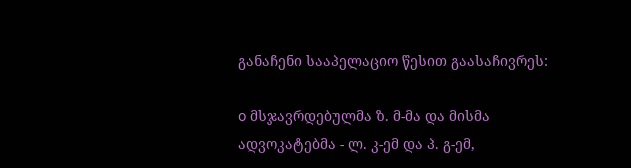განაჩენი სააპელაციო წესით გაასაჩივრეს:

o მსჯავრდებულმა ზ. მ-მა და მისმა ადვოკატებმა - ლ. კ-ემ და პ. გ-ემ,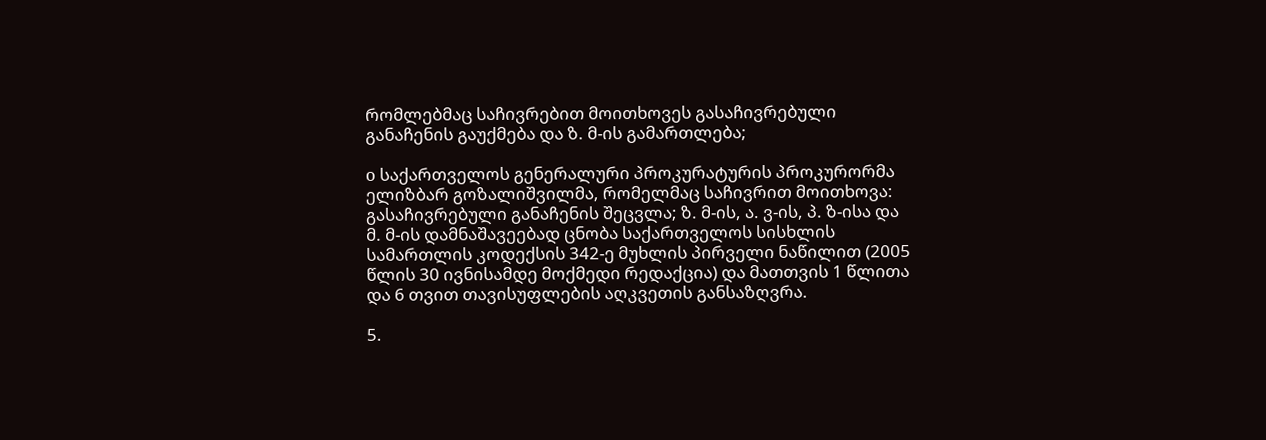რომლებმაც საჩივრებით მოითხოვეს გასაჩივრებული განაჩენის გაუქმება და ზ. მ-ის გამართლება;

o საქართველოს გენერალური პროკურატურის პროკურორმა ელიზბარ გოზალიშვილმა, რომელმაც საჩივრით მოითხოვა: გასაჩივრებული განაჩენის შეცვლა; ზ. მ-ის, ა. ვ-ის, პ. ზ-ისა და მ. მ-ის დამნაშავეებად ცნობა საქართველოს სისხლის სამართლის კოდექსის 342-ე მუხლის პირველი ნაწილით (2005 წლის 30 ივნისამდე მოქმედი რედაქცია) და მათთვის 1 წლითა და 6 თვით თავისუფლების აღკვეთის განსაზღვრა.

5.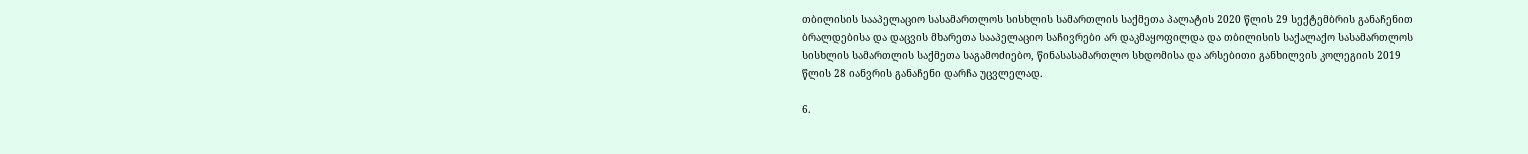თბილისის სააპელაციო სასამართლოს სისხლის სამართლის საქმეთა პალატის 2020 წლის 29 სექტემბრის განაჩენით ბრალდებისა და დაცვის მხარეთა სააპელაციო საჩივრები არ დაკმაყოფილდა და თბილისის საქალაქო სასამართლოს სისხლის სამართლის საქმეთა საგამოძიებო, წინასასამართლო სხდომისა და არსებითი განხილვის კოლეგიის 2019 წლის 28 იანვრის განაჩენი დარჩა უცვლელად.

6.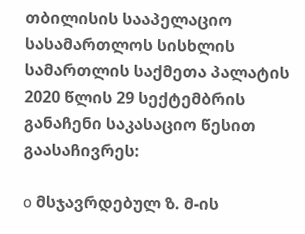თბილისის სააპელაციო სასამართლოს სისხლის სამართლის საქმეთა პალატის 2020 წლის 29 სექტემბრის განაჩენი საკასაციო წესით გაასაჩივრეს:

o მსჯავრდებულ ზ. მ-ის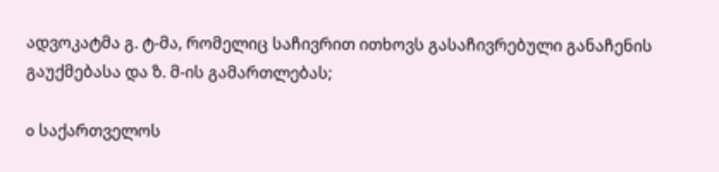ადვოკატმა გ. ტ-მა, რომელიც საჩივრით ითხოვს გასაჩივრებული განაჩენის გაუქმებასა და ზ. მ-ის გამართლებას;

o საქართველოს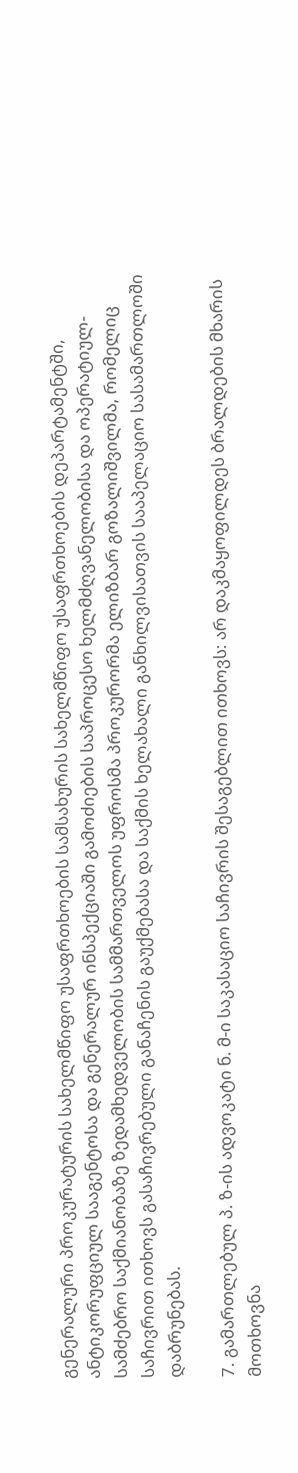გენერალური პროკურატურის სახელმწიფო უსაფრთხოების სამსახურის სახელმწიფო უსაფრთხოების დეპარტამენტში, ანტიკორუფციულ სააგენტოსა და გენერალურ ინსპექციაში გამოძიების საპროცესო ხელმძღვანელობისა და ოპერატიულ-სამძებრო საქმიანობაზე ზედამხედველობის სამმართველოს უფროსმა პროკურორმა ელიზბარ გოზალიშვილმა, რომელიც საჩივრით ითხოვს გასაჩივრებული განაჩენის გაუქმებასა და საქმის ხელახალი განხილვისათვის სააპელაციო სასამართლოში დაბრუნებას.

7. გამართლებულ პ. ზ-ის ადვოკატი ნ. მ-ი საკასაციო საჩივრის შესაგებლით ითხოვს: არ დაკმაყოფილდეს ბრალდების მხარის მოთხოვნა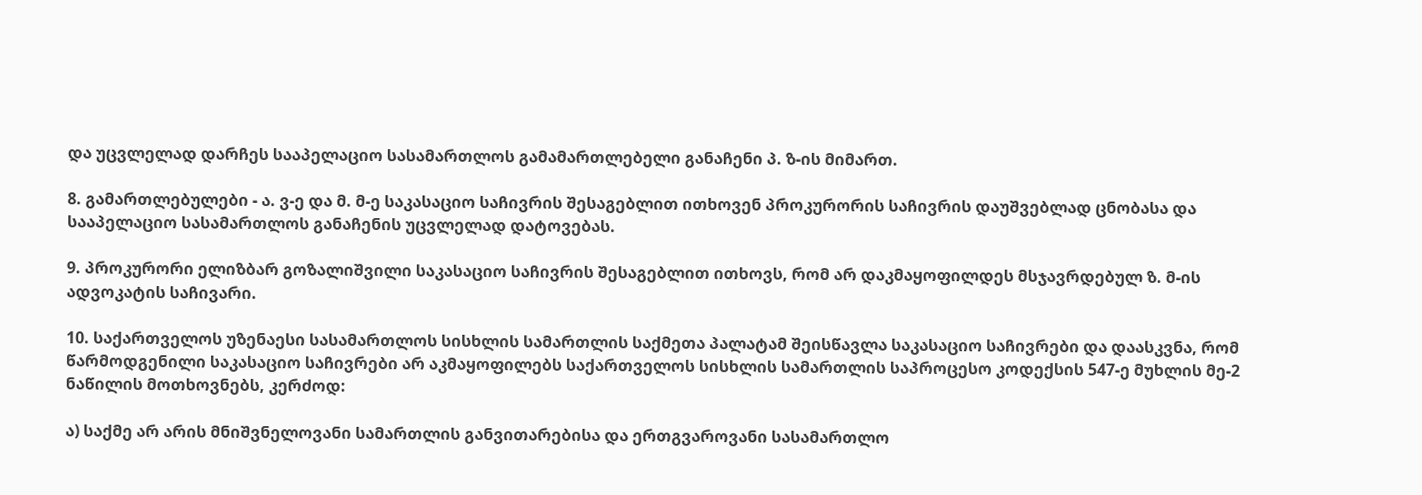და უცვლელად დარჩეს სააპელაციო სასამართლოს გამამართლებელი განაჩენი პ. ზ-ის მიმართ.

8. გამართლებულები - ა. ვ-ე და მ. მ-ე საკასაციო საჩივრის შესაგებლით ითხოვენ პროკურორის საჩივრის დაუშვებლად ცნობასა და სააპელაციო სასამართლოს განაჩენის უცვლელად დატოვებას.

9. პროკურორი ელიზბარ გოზალიშვილი საკასაციო საჩივრის შესაგებლით ითხოვს, რომ არ დაკმაყოფილდეს მსჯავრდებულ ზ. მ-ის ადვოკატის საჩივარი.

10. საქართველოს უზენაესი სასამართლოს სისხლის სამართლის საქმეთა პალატამ შეისწავლა საკასაციო საჩივრები და დაასკვნა, რომ წარმოდგენილი საკასაციო საჩივრები არ აკმაყოფილებს საქართველოს სისხლის სამართლის საპროცესო კოდექსის 547-ე მუხლის მე-2 ნაწილის მოთხოვნებს, კერძოდ:

ა) საქმე არ არის მნიშვნელოვანი სამართლის განვითარებისა და ერთგვაროვანი სასამართლო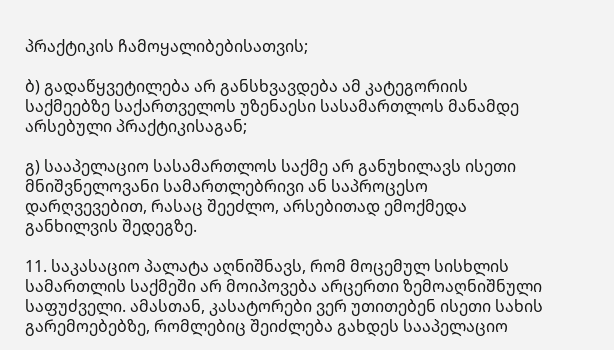პრაქტიკის ჩამოყალიბებისათვის;

ბ) გადაწყვეტილება არ განსხვავდება ამ კატეგორიის საქმეებზე საქართველოს უზენაესი სასამართლოს მანამდე არსებული პრაქტიკისაგან;

გ) სააპელაციო სასამართლოს საქმე არ განუხილავს ისეთი მნიშვნელოვანი სამართლებრივი ან საპროცესო დარღვევებით, რასაც შეეძლო, არსებითად ემოქმედა განხილვის შედეგზე.

11. საკასაციო პალატა აღნიშნავს, რომ მოცემულ სისხლის სამართლის საქმეში არ მოიპოვება არცერთი ზემოაღნიშნული საფუძველი. ამასთან, კასატორები ვერ უთითებენ ისეთი სახის გარემოებებზე, რომლებიც შეიძლება გახდეს სააპელაციო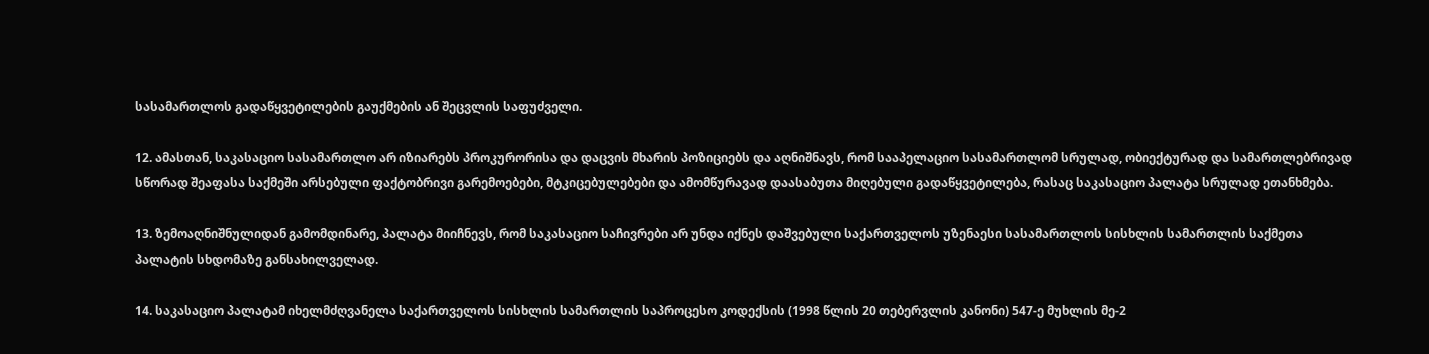სასამართლოს გადაწყვეტილების გაუქმების ან შეცვლის საფუძველი.

12. ამასთან, საკასაციო სასამართლო არ იზიარებს პროკურორისა და დაცვის მხარის პოზიციებს და აღნიშნავს, რომ სააპელაციო სასამართლომ სრულად, ობიექტურად და სამართლებრივად სწორად შეაფასა საქმეში არსებული ფაქტობრივი გარემოებები, მტკიცებულებები და ამომწურავად დაასაბუთა მიღებული გადაწყვეტილება, რასაც საკასაციო პალატა სრულად ეთანხმება.

13. ზემოაღნიშნულიდან გამომდინარე, პალატა მიიჩნევს, რომ საკასაციო საჩივრები არ უნდა იქნეს დაშვებული საქართველოს უზენაესი სასამართლოს სისხლის სამართლის საქმეთა პალატის სხდომაზე განსახილველად.

14. საკასაციო პალატამ იხელმძღვანელა საქართველოს სისხლის სამართლის საპროცესო კოდექსის (1998 წლის 20 თებერვლის კანონი) 547-ე მუხლის მე-2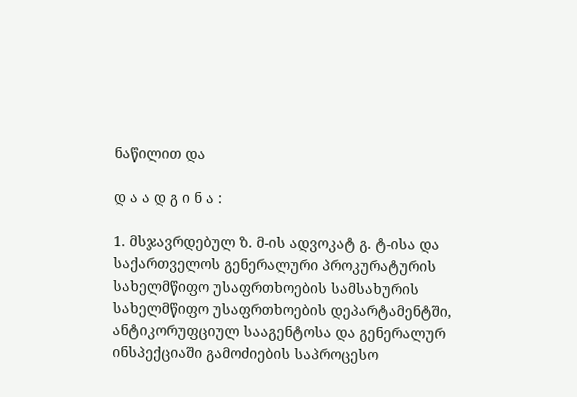ნაწილით და

დ ა ა დ გ ი ნ ა :

1. მსჯავრდებულ ზ. მ-ის ადვოკატ გ. ტ-ისა და საქართველოს გენერალური პროკურატურის სახელმწიფო უსაფრთხოების სამსახურის სახელმწიფო უსაფრთხოების დეპარტამენტში, ანტიკორუფციულ სააგენტოსა და გენერალურ ინსპექციაში გამოძიების საპროცესო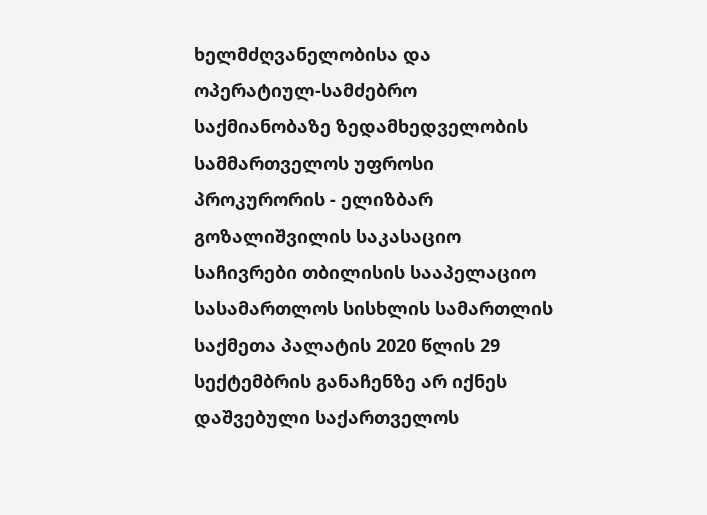ხელმძღვანელობისა და ოპერატიულ-სამძებრო საქმიანობაზე ზედამხედველობის სამმართველოს უფროსი პროკურორის - ელიზბარ გოზალიშვილის საკასაციო საჩივრები თბილისის სააპელაციო სასამართლოს სისხლის სამართლის საქმეთა პალატის 2020 წლის 29 სექტემბრის განაჩენზე არ იქნეს დაშვებული საქართველოს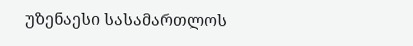უზენაესი სასამართლოს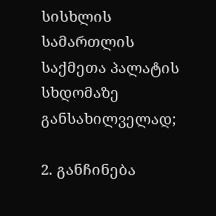სისხლის სამართლის საქმეთა პალატის სხდომაზე განსახილველად;

2. განჩინება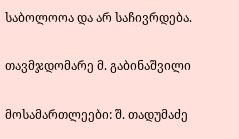საბოლოოა და არ საჩივრდება.

თავმჯდომარე მ. გაბინაშვილი

მოსამართლეები: შ. თადუმაძე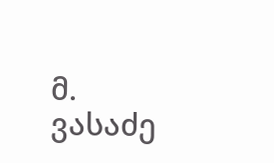მ. ვასაძე